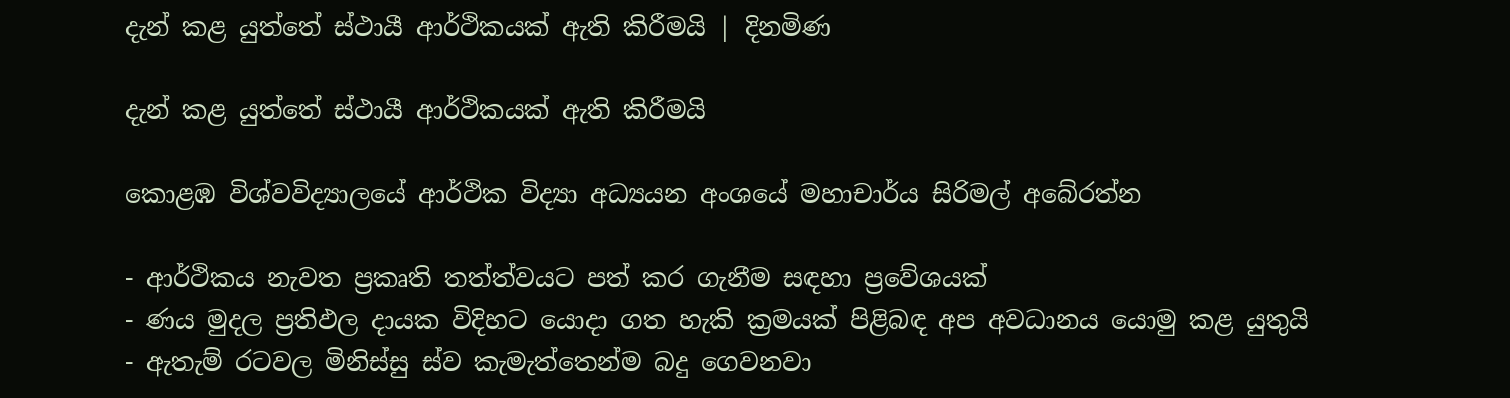දැන් කළ යුත්තේ ස්ථායී ආර්ථිකයක් ඇති කිරීමයි | දිනමිණ

දැන් කළ යුත්තේ ස්ථායී ආර්ථිකයක් ඇති කිරීමයි

කොළඹ විශ්වවිද්‍යාලයේ ආර්ථික විද්‍යා අධ්‍යයන අංශයේ මහාචාර්ය සිරිමල් අබේරත්න

- ආර්ථිකය නැවත ප්‍රකෘති තත්ත්වයට පත් කර ගැනීම සඳහා ප්‍රවේශයක්
- ණය මුදල ප්‍රතිඵල දායක විදිහට යොදා ගත හැකි ක්‍රමයක් පිළිබඳ අප අවධානය යොමු කළ යුතුයි
- ඇතැම් රටවල මිනිස්සු ස්ව කැමැත්තෙන්ම බදු ගෙවනවා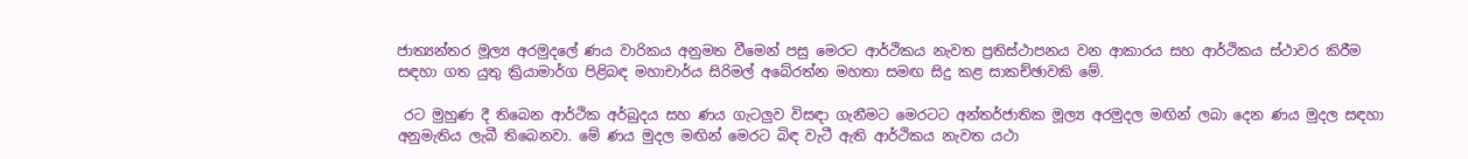ජාත්‍යන්තර මූල්‍ය අරමුදලේ ණය වාරිකය අනුමත වීමෙන් පසු මෙරට ආර්ථිකය නැවත ප්‍රතිස්ථාපනය වන ආකාරය සහ ආර්ථිකය ස්ථාවර කිරීම සඳහා ගත යුතු ක්‍රියාමාර්ග පිළිබඳ මහාචාර්ය සිරිමල් අබේරත්න මහතා සමඟ සිදු කළ සාකච්ඡාවකි මේ.

 රට මුහුණ දී තිබෙන ආර්ථික අර්බුදය සහ ණය ගැටලුව විසඳා ගැනීමට මෙරටට අන්තර්ජාතික මූල්‍ය අරමුදල මඟින් ලබා දෙන ණය මුදල සඳහා අනුමැතිය ලැබී තිබෙනවා. මේ ණය මුදල මඟින් මෙරට බිඳ වැටී ඇති ආර්ථිකය නැවත යථා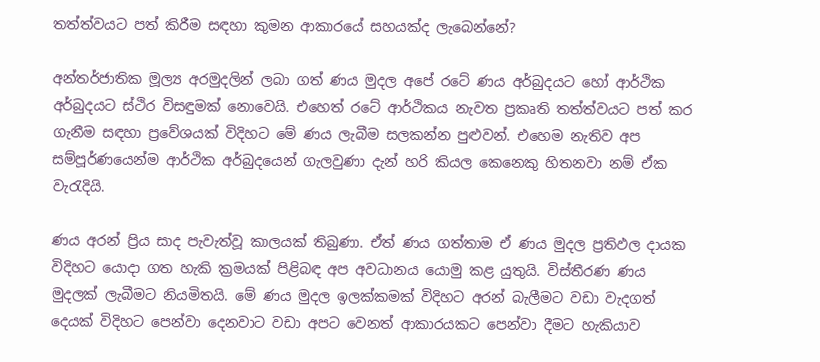තත්ත්වයට පත් කිරීම සඳහා කුමන ආකාරයේ සහයක්ද ලැබෙන්නේ?

අන්තර්ජාතික මූල්‍ය අරමුදලින් ලබා ගත් ණය මුදල අපේ රටේ ණය අර්බුදයට හෝ ආර්ථික අර්බුදයට ස්ථිර විසඳුමක් නොවෙයි. එහෙත් රටේ ආර්ථිකය නැවත ප්‍රකෘති තත්ත්වයට පත් කර ගැනීම සඳහා ප්‍රවේශයක් විදිහට මේ ණය ලැබීම සලකන්න පුළුවන්. එහෙම නැතිව අප සම්පූර්ණයෙන්ම ආර්ථික අර්බුදයෙන් ගැලවුණා දැන් හරි කියල කෙනෙකු හිතනවා නම් ඒක වැරැදියි.

ණය අරන් ප්‍රිය සාද පැවැත්වූ කාලයක් තිබුණා. ඒත් ණය ගත්තාම ඒ ණය මුදල ප්‍රතිඵල දායක විදිහට යොදා ගත හැකි ක්‍රමයක් පිළිබඳ අප අවධානය යොමු කළ යුතුයි. විස්තීරණ ණය මුදලක් ලැබීමට නියමිතයි. මේ ණය මුදල ඉලක්කමක් විදිහට අරන් බැලීමට වඩා වැදගත් දෙයක් විදිහට පෙන්වා දෙනවාට වඩා අපට වෙනත් ආකාරයකට පෙන්වා දීමට හැකියාව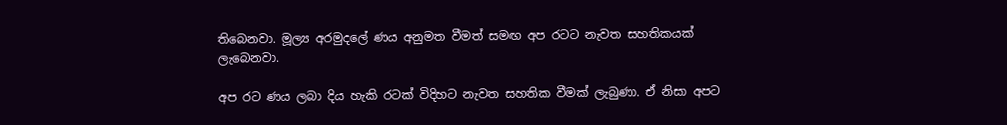තිබෙනවා. මූල්‍ය අරමුදලේ ණය අනුමත වීමත් සමඟ අප රටට නැවත සහතිකයක් ලැබෙනවා.

අප රට ණය ලබා දිය හැකි රටක් විදිහට නැවත සහතික වීමක් ලැබුණා. ඒ නිසා අපට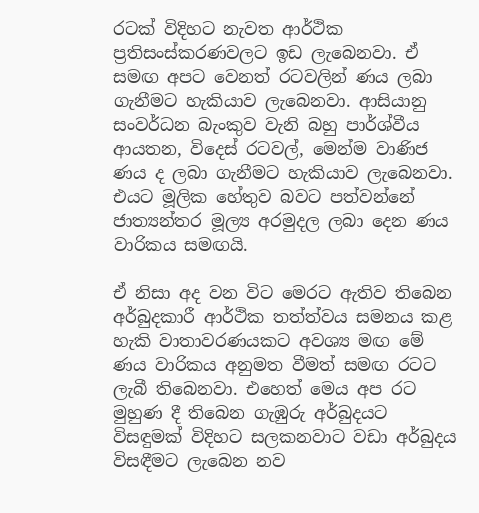රටක් විදිහට නැවත ආර්ථික ප්‍රතිසංස්කරණවලට ඉඩ ලැබෙනවා. ඒ සමඟ අපට වෙනත් රටවලින් ණය ලබා ගැනීමට හැකියාව ලැබෙනවා. ආසියානු සංවර්ධන බැංකුව වැනි බහු පාර්ශ්වීය ආයතන, විදෙස් රටවල්, මෙන්ම වාණිජ ණය ද ලබා ගැනීමට හැකියාව ලැබෙනවා. එයට මූලික හේතුව බවට පත්වන්නේ ජාත්‍යන්තර මූල්‍ය අරමුදල ලබා දෙන ණය වාරිකය සමඟයි.

ඒ නිසා අද වන විට මෙරට ඇතිව තිබෙන අර්බුදකාරී ආර්ථික තත්ත්වය සමනය කළ හැකි වාතාවරණයකට අවශ්‍ය මඟ මේ ණය වාරිකය අනුමත වීමත් සමඟ රටට ලැබී තිබෙනවා. එහෙත් මෙය අප රට මුහුණ දී තිබෙන ගැඹුරු අර්බුදයට විසඳුමක් විදිහට සලකනවාට වඩා අර්බුදය විසඳීමට ලැබෙන නව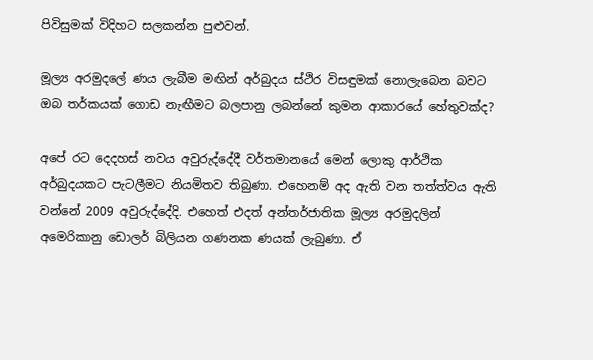පිවිසුමක් විදිහට සලකන්න පුළුවන්.

මූල්‍ය අරමුදලේ ණය ලැබීම මඟින් අර්බුදය ස්ථිර විසඳුමක් නොලැබෙන බවට ඔබ තර්කයක් ගොඩ නැඟීමට බලපානු ලබන්නේ කුමන ආකාරයේ හේතුවක්ද?

අපේ රට දෙදහස් නවය අවුරුද්දේදී වර්තමානයේ මෙන් ලොකු ආර්ථික අර්බුදයකට පැටලීමට නියමිතව තිබුණා. එහෙනම් අද ඇති වන තත්ත්වය ඇති වන්නේ 2009 අවුරුද්දේදි. එහෙත් එදත් අන්තර්ජාතික මූල්‍ය අරමුදලින් අමෙරිකානු ඩොලර් බිලියන ගණනක ණයක් ලැබුණා. ඒ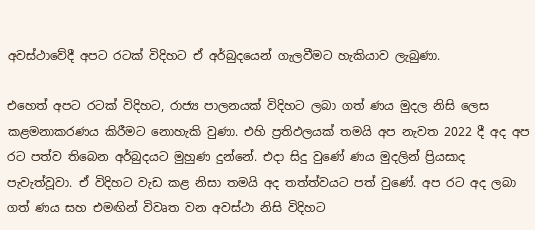අවස්ථාවේදී අපට රටක් විදිහට ඒ අර්බුදයෙන් ගැලවීමට හැකියාව ලැබුණා.

එහෙත් අපට රටක් විදිහට, රාජ්‍ය පාලනයක් විදිහට ලබා ගත් ණය මුදල නිසි ලෙස කළමනාකරණය කිරීමට නොහැකි වුණා. එහි ප්‍රතිඵලයක් තමයි අප නැවත 2022 දී අද අප රට පත්ව තිබෙන අර්බුදයට මුහුණ දුන්නේ. එදා සිදු වුණේ ණය මුදලින් ප්‍රියසාද පැවැත්වූවා. ඒ විදිහට වැඩ කළ නිසා තමයි අද තත්ත්වයට පත් වුණේ. අප රට අද ලබා ගත් ණය සහ එමඟින් විවෘත වන අවස්ථා නිසි විදිහට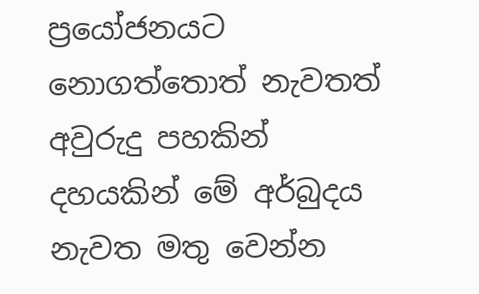ප්‍රයෝජනයට නොගත්තොත් නැවතත් අවුරුදු පහකින් දහයකින් මේ අර්බුදය නැවත මතු වෙන්න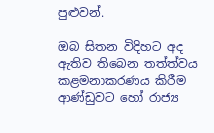පුළුවන්.

ඔබ සිතන විදිහට අද ඇතිව තිබෙන තත්ත්වය කළමනාකරණය කිරීම ආණ්ඩුවට හෝ රාජ්‍ය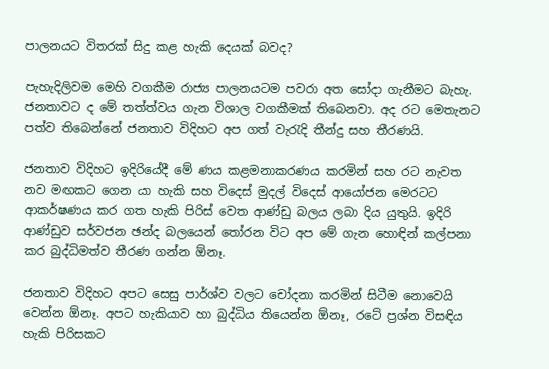පාලනයට විතරක් සිදු කළ හැකි දෙයක් බවද?

පැහැදිලිවම මෙහි වගකීම රාජ්‍ය පාලනයටම පවරා අත සෝදා ගැනීමට බැහැ. ජනතාවට ද මේ තත්ත්වය ගැන විශාල වගකීමක් තිබෙනවා. අද රට මෙතැනට පත්ව තිබෙන්නේ ජනතාව විදිහට අප ගත් වැරැදි තීන්දු සහ තීරණයි.

ජනතාව විදිහට ඉදිරියේදී මේ ණය කළමනාකරණය කරමින් සහ රට නැවත නව මඟකට ගෙන යා හැකි සහ විදෙස් මුදල් විදෙස් ආයෝජන මෙරටට ආකර්ෂණය කර ගත හැකි පිරිස් වෙත ආණ්ඩු බලය ලබා දිය යුතුයි. ඉදිරි ආණ්ඩුව සර්වජන ඡන්ද බලයෙන් තෝරන විට අප මේ ගැන හොඳින් කල්පනා කර බුද්ධිමත්ව තීරණ ගන්න ඕනෑ.

ජනතාව විදිහට අපට සෙසු පාර්ශ්ව වලට චෝදනා කරමින් සිටීම නොවෙයි වෙන්න ඕනෑ. අපට හැකියාව හා බුද්ධිය තියෙන්න ඕනෑ, රටේ ප්‍රශ්න විසඳිය හැකි පිරිසකට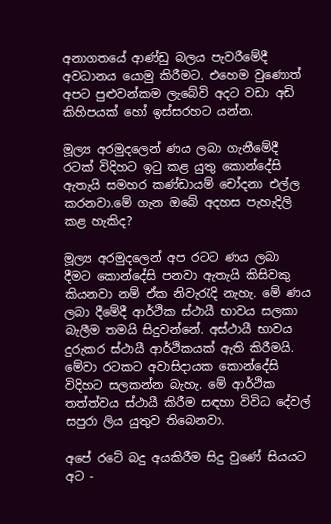අනාගතයේ ආණ්ඩු බලය පැවරීමේදී අවධානය යොමු කිරීමට. එහෙම වුණොත් අපට පුළුවන්කම ලැබේවි අදට වඩා අඩි කිහිපයක් හෝ ඉස්සරහට යන්න.

මූල්‍ය අරමුදලෙන් ණය ලබා ගැනීමේදී රටක් විදිහට ඉටු කළ යුතු කොන්දේසි ඇතැයි සමහර කණ්ඩායම් චෝදනා එල්ල කරනවා.මේ ගැන ඔබේ අදහස පැහැදිලි කළ හැකිද?

මූල්‍ය අරමුදලෙන් අප රටට ණය ලබා දීමට කොන්දේසි පනවා ඇතැයි කිසිවකු කියනවා නම් ඒක නිවැරැදි නැහැ. මේ ණය ලබා දීමේදී ආර්ථික ස්ථායී භාවය සලකා බැලීම තමයි සිදුවන්නේ. අස්ථායී භාවය දුරුකර ස්ථායී ආර්ථිකයක් ඇති කිරීමයි. මේවා රටකට අවාසිදායක කොන්දේසි විදිහට සලකන්න බැහැ. මේ ආර්ථික තත්ත්වය ස්ථායී කිරීම සඳහා විවිධ දේවල් සපුරා ලිය යුතුව තිබෙනවා.

අපේ රටේ බදු අයකිරීම සිදු වුණේ සියයට අට -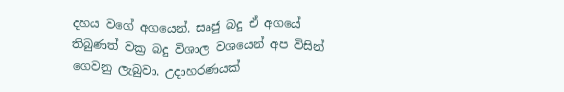දහය වගේ අගයෙන්. සෘජු බදු ඒ අගයේ තිබුණත් වක්‍ර බදු විශාල වශයෙන් අප විසින් ගෙවනු ලැබුවා. උදාහරණයක්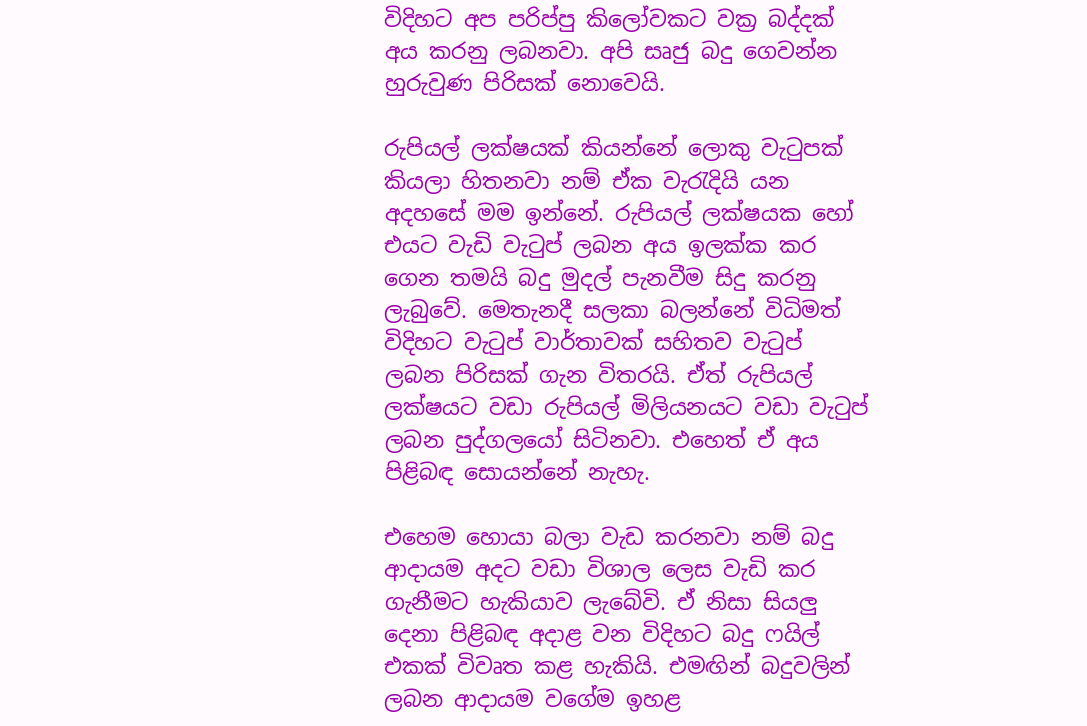විදිහට අප පරිප්පු කිලෝවකට වක්‍ර බද්දක් අය කරනු ලබනවා. අපි සෘජු බදු ගෙවන්න හුරුවුණ පිරිසක් නොවෙයි.

රුපියල් ලක්ෂයක් කියන්නේ ලොකු වැටුපක් කියලා හිතනවා නම් ඒක වැරැදියි යන අදහසේ මම ඉන්නේ. රුපියල් ලක්ෂයක හෝ එයට වැඩි වැටුප් ලබන අය ඉලක්ක කර ගෙන තමයි බදු මුදල් පැනවීම සිදු කරනු ලැබුවේ. මෙතැනදී සලකා බලන්නේ විධිමත් විදිහට වැටුප් වාර්තාවක් සහිතව වැටුප් ලබන පිරිසක් ගැන විතරයි. ඒත් රුපියල් ලක්ෂයට වඩා රුපියල් මිලියනයට වඩා වැටුප් ලබන පුද්ගලයෝ සිටිනවා. එහෙත් ඒ අය පිළිබඳ සොයන්නේ නැහැ.

එහෙම හොයා බලා වැඩ කරනවා නම් බදු ආදායම අදට වඩා විශාල ලෙස වැඩි කර ගැනීමට හැකියාව ලැබේවි. ඒ නිසා සියලු දෙනා පිළිබඳ අදාළ වන විදිහට බදු ෆයිල් එකක් විවෘත කළ හැකියි. එමඟින් බදුවලින් ලබන ආදායම වගේම ඉහළ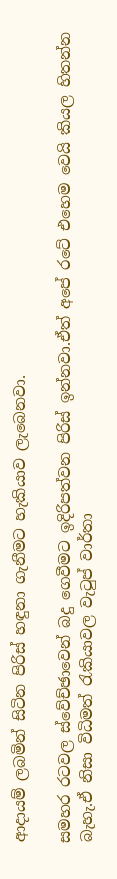ආදායම් ලබමින් සිටින පිරිස් හඳුනා ගැනීමට හැකියාව ලැබෙනවා.

සමහර රටවල ස්වේච්ඡාවෙන් බදු ගෙවීමට ඉදිරිපත්වන පිරිස් ඉන්නවා.ඒත් අපේ රටේ එහෙම වෙයි කියල හිතන්න බැහැ.ඒ නිසා විධිමත් රැකියාවල වැටුප් වාර්තා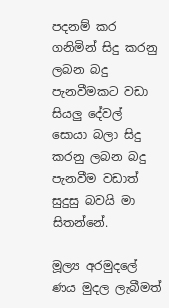පදනම් කර ගනිමින් සිදු කරනු ලබන බදු පැනවීමකට වඩා සියලු දේවල් සොයා බලා සිදු කරනු ලබන බදු පැන‍වීම වඩාත් සුදුසු බවයි මා සිතන්නේ.

මූල්‍ය අරමුදලේ ණය මුදල ලැබීමත්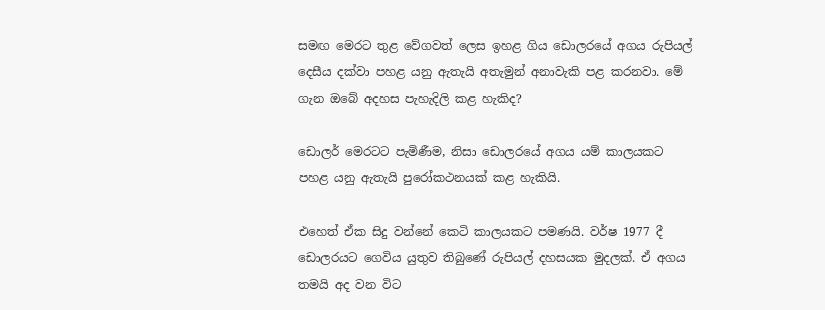සමඟ මෙරට තුළ වේගවත් ලෙස ඉහළ ගිය ඩොලරයේ අගය රුපියල් දෙසීය දක්වා පහළ යනු ඇතැයි අතැමුන් අනාවැකි පළ කරනවා. මේ ගැන ඔබේ අදහස පැහැදිලි කළ හැකිද?

ඩොලර් මෙරටට පැමිණීම, නිසා ඩොලරයේ අගය යම් කාලයකට පහළ යනු ඇතැයි පුරෝකථනයක් කළ හැකියි.

එහෙත් ඒක සිදු වන්නේ කෙටි කාලයකට පමණයි. වර්ෂ 1977 දී ඩොලරයට ගෙවිය යුතුව තිබුණේ රුපියල් දහසයක මුදලක්. ඒ අගය තමයි අද වන විට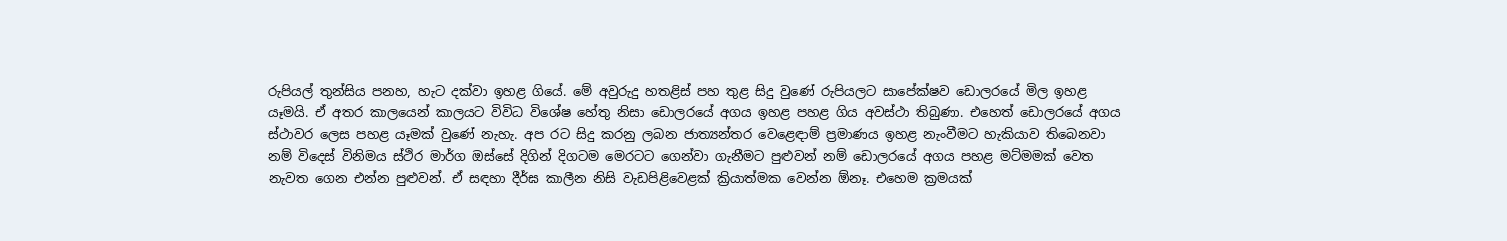රුපියල් තුන්සිය පනහ, හැට දක්වා ඉහළ ගියේ. මේ අවුරුදු හතළිස් පහ තුළ සිදු වුණේ රුපියලට සාපේක්ෂව ඩොලරයේ මිල ඉහළ යෑමයි. ඒ අතර කාලයෙන් කාලයට විවිධ විශේෂ හේතු නිසා ඩොලරයේ අගය ඉහළ පහළ ගිය අවස්ථා තිබුණා. එහෙත් ඩොලරයේ අගය ස්ථාවර ලෙස පහළ යෑමක් වුණේ නැහැ. අප රට සිදු කරනු ලබන ජාත්‍යන්තර වෙළෙඳාම් ප්‍රමාණය ඉහළ නැංවීමට හැකියාව තිබෙනවා නම් විදෙස් විනිමය ස්ථිර මාර්ග ඔස්සේ දිගින් දිගටම මෙරටට ගෙන්වා ගැනීමට පුළුවන් නම් ඩොලරයේ අගය පහළ මට්මමක් වෙත නැවත ගෙන එන්න පුළුවන්. ඒ සඳහා දීර්ඝ කාලීන නිසි වැඩපිළිවෙළක් ක්‍රියාත්මක වෙන්න ඕනෑ. එහෙම ක්‍රමයක්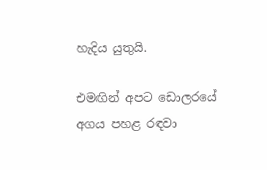හැදිය යුතුයි.

එමඟින් අපට ඩොලරයේ අගය පහළ රඳවා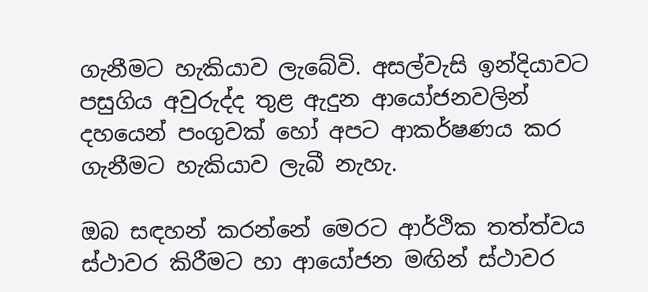ගැනීමට හැකියාව ලැබේවි. අසල්වැසි ඉන්දියාවට පසුගිය අවුරුද්ද තුළ ඇදුන ආයෝජනවලින් දහයෙන් පංගුවක් හෝ අපට ආකර්ෂණය කර ගැනීමට හැකියාව ලැබී නැහැ.

ඔබ සඳහන් කරන්නේ මෙරට ආර්ථික තත්ත්වය ස්ථාවර කිරීමට හා ආයෝජන මඟින් ස්ථාවර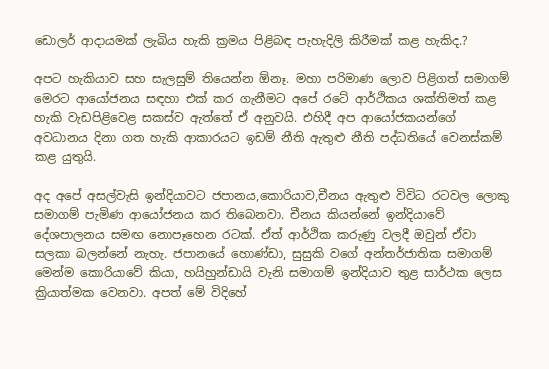ඩොලර් ආදායමක් ලැබිය හැකි ක්‍රමය පිළිබඳ පැහැදිලි කිරීමක් කළ හැකිද.?

අපට හැකියාව සහ සැලසුම් තියෙන්න ඕනෑ. මහා පරිමාණ ලොව පිළිගත් සමාගම් මෙරට ආයෝජනය සඳහා එක් කර ගැනීමට අපේ රටේ ආර්ථිකය ශක්තිමත් කළ හැකි වැඩපිළිවෙළ සකස්ව ඇත්තේ ඒ අනුවයි. එහිදී අප ආයෝජකයන්ගේ අවධානය දිනා ගත හැකි ආකාරයට ඉඩම් නීති ඇතුළු නීති පද්ධතියේ වෙනස්කම් කළ යුතුයි.

අද අපේ අසල්වැසි ඉන්දියාවට ජපානය,කොරියාව,චීනය ඇතුළු විවිධ රටවල ලොකු සමාගම් පැමිණ ආයෝජනය කර තිබෙනවා. චීනය කියන්නේ ඉන්දියාවේ දේශපාලනය සමඟ නොපෑහෙන රටක්. ඒත් ආර්ථික කරුණු වලදී ඔවුන් ඒවා සලකා බලන්නේ නැහැ. ජපානයේ හොණ්ඩා, සුසුකි වගේ අන්තර්ජාතික සමාගම් මෙන්ම කොරියාවේ කියා, හයිහුන්ඩායි වැනි සමාගම් ඉන්දියාව තුළ සාර්ථක ලෙස ක්‍රියාත්මක වෙනවා. අපත් මේ විදිහේ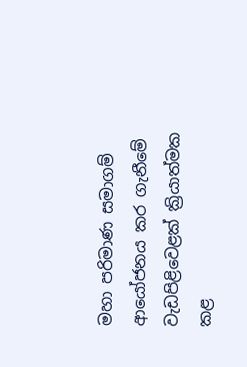මහා පරිමාණ සමාගම් ආයෝජනය කර ගැනීමේ වැඩපිළිවෙළක් ක්‍රියාත්මක කළ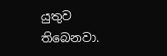යුතුව තිබෙනවා.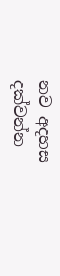නව අදහස දක්වන්න